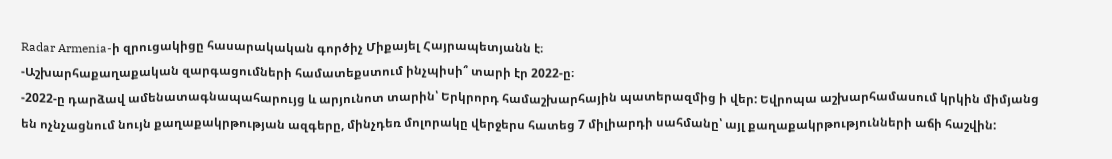Radar Armenia-ի զրուցակիցը հասարակական գործիչ Միքայել Հայրապետյանն է։
-Աշխարհաքաղաքական զարգացումների համատեքստում ինչպիսի՞ տարի էր 2022-ը։
-2022-ը դարձավ ամենատագնապահարույց և արյունոտ տարին՝ Երկրորդ համաշխարհային պատերազմից ի վեր: Եվրոպա աշխարհամասում կրկին միմյանց են ոչնչացնում նույն քաղաքակրթության ազգերը, մինչդեռ մոլորակը վերջերս հատեց 7 միլիարդի սահմանը՝ այլ քաղաքակրթությունների աճի հաշվին: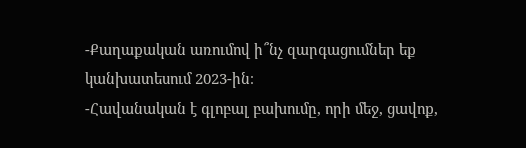-Քաղաքական առումով ի՞նչ զարգացումներ եք կանխատեսում 2023-ին։
-Հավանական է գլոբալ բախումը, որի մեջ, ցավոք,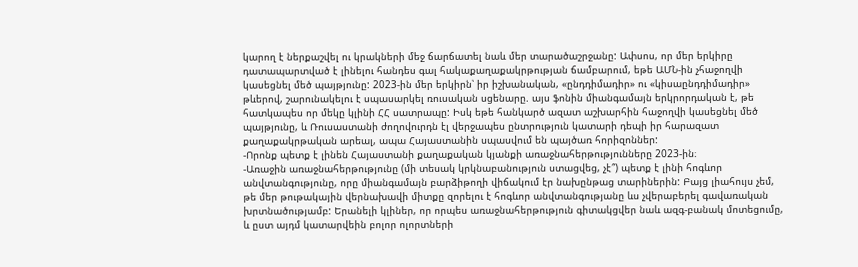կարող է ներքաշվել ու կրակների մեջ ճարճատել նաև մեր տարածաշրջանը: Ափսոս, որ մեր երկիրը դատապարտված է լինելու հանդես գալ հակաքաղաքակրթության ճամբարում, եթե ԱՄՆ-ին չհաջողվի կասեցնել մեծ պայթյունը: 2023-ին մեր երկիրն՝ իր իշխանական, «ընդդիմադիր» ու «կիսաընդդիմադիր» թևերով, շարունակելու է սպասարկել ռուսական սցենարը. այս ֆոնին միանգամայն երկրորդական է, թե հատկապես որ մեկը կլինի ՀՀ սատրապը: Իսկ եթե հանկարծ ազատ աշխարհին հաջողվի կասեցնել մեծ պայթյունը, և Ռուսաստանի ժողովուրդն էլ վերջապես ընտրություն կատարի դեպի իր հարազատ քաղաքակրթական արեալ, ապա Հայաստանին սպասվում են պայծառ հորիզոններ:
-Որոնք պետք է լինեն Հայաստանի քաղաքական կյանքի առաջնահերթությունները 2023-ին։
-Առաջին առաջնահերթությունը (մի տեսակ կրկնաբանություն ստացվեց, չէ՞) պետք է լինի հոգևոր անվտանգությունը, որը միանգամայն բարձիթողի վիճակում էր նախընթաց տարիներին: Բայց լիահույս չեմ, թե մեր թութակային վերնախավի միտքը զորելու է հոգևոր անվտանգությանը ևս չվերաբերել գավառական խրտնածությամբ: Երանելի կլիներ, որ որպես առաջնահերթություն գիտակցվեր նաև ազգ-բանակ մոտեցումը, և ըստ այդմ կատարվեին բոլոր ոլորտների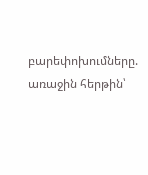բարեփոխումները. առաջին հերթին՝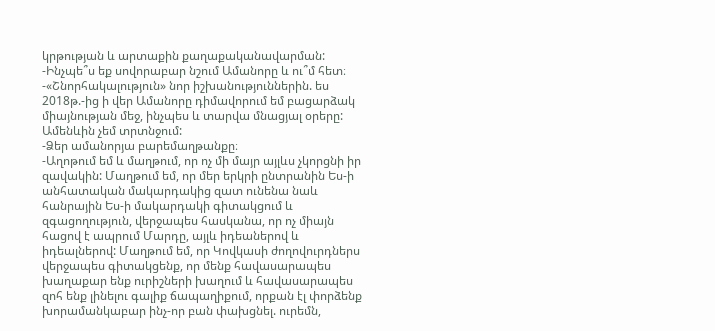կրթության և արտաքին քաղաքականավարման:
-Ինչպե՞ս եք սովորաբար նշում Ամանորը և ու՞մ հետ։
-«Շնորհակալություն» նոր իշխանություններին. ես 2018թ.-ից ի վեր Ամանորը դիմավորում եմ բացարձակ միայնության մեջ, ինչպես և տարվա մնացյալ օրերը: Ամենևին չեմ տրտնջում:
-Ձեր ամանորյա բարեմաղթանքը։
-Աղոթում եմ և մաղթում, որ ոչ մի մայր այլևս չկորցնի իր զավակին: Մաղթում եմ, որ մեր երկրի ընտրանին Ես-ի անհատական մակարդակից զատ ունենա նաև հանրային Ես-ի մակարդակի գիտակցում և զգացողություն, վերջապես հասկանա, որ ոչ միայն հացով է ապրում Մարդը, այլև իդեաներով և իդեալներով: Մաղթում եմ, որ Կովկասի ժողովուրդներս վերջապես գիտակցենք, որ մենք հավասարապես խաղաքար ենք ուրիշների խաղում և հավասարապես զոհ ենք լինելու գալիք ճապաղիքում, որքան էլ փորձենք խորամանկաբար ինչ-որ բան փախցնել. ուրեմն,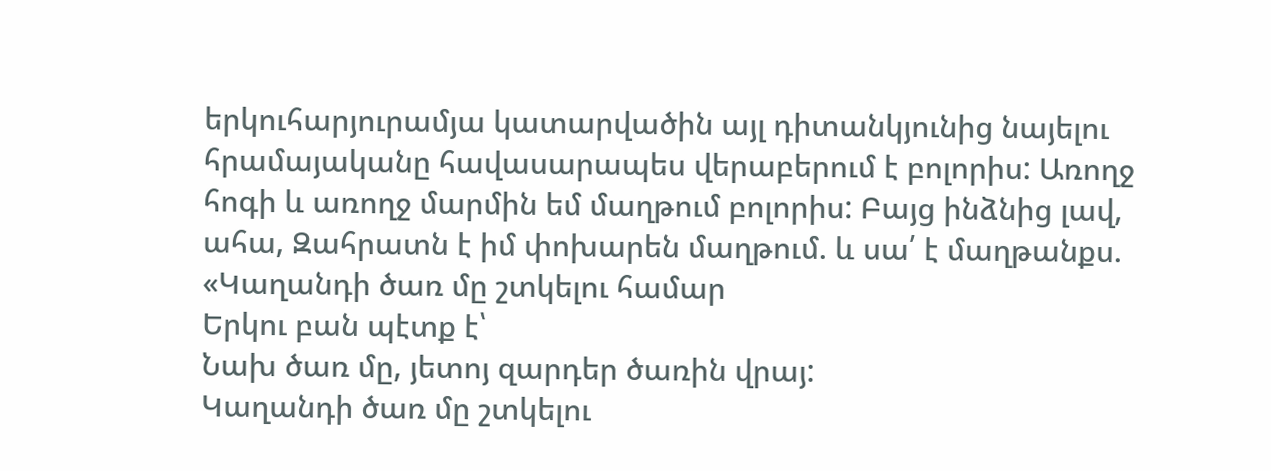երկուհարյուրամյա կատարվածին այլ դիտանկյունից նայելու հրամայականը հավասարապես վերաբերում է բոլորիս: Առողջ հոգի և առողջ մարմին եմ մաղթում բոլորիս: Բայց ինձնից լավ, ահա, Զահրատն է իմ փոխարեն մաղթում. և սա՛ է մաղթանքս.
«Կաղանդի ծառ մը շտկելու համար
Երկու բան պէտք է՝
Նախ ծառ մը, յետոյ զարդեր ծառին վրայ:
Կաղանդի ծառ մը շտկելու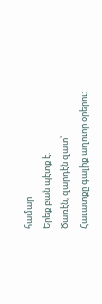համար
Երեք բան պէտք է.
Ծառէն, զարդէն զատ՝
Հաւատքը գալիք աղուոր օրերու: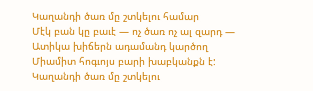Կաղանդի ծառ մը շտկելու համար
Մէկ բան կը բաւէ — ոչ ծառ ոչ ալ զարդ —
Ատիկա խիճերն ադամանդ կարծող
Միամիտ հոգւոյս բարի խաբկանքն է:
Կաղանդի ծառ մը շտկելու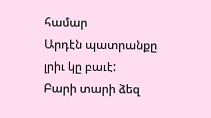համար
Արդէն պատրանքը լրիւ կը բաւէ:
Բարի տարի ձեզ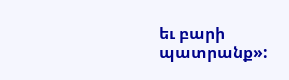եւ բարի պատրանք»: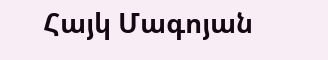Հայկ Մագոյան